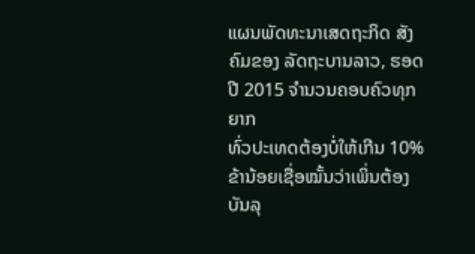ແຜນພັດທະນາເສດຖະກິດ ສັງຄົມຂອງ ລັດຖະບານລາວ, ຮອດປີ 2015 ຈຳນວນຄອບຄົວທຸກຍາກ
ທົ່ວປະເທດຕ້ອງບໍ່ໃຫ້ເກີນ 10%
ຂ້ານ້ອຍເຊື່ອໝັ້ນວ່າເພິ່ນຕ້ອງບັນລຸ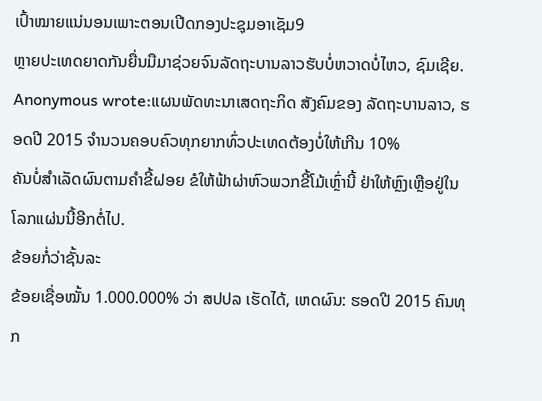ເປົ້າໝາຍແນ່ນອນເພາະຕອນເປີດກອງປະຊຸມອາເຊັມ9
ຫຼາຍປະເທດຍາດກັນຍື່ນມືມາຊ່ວຍຈົນລັດຖະບານລາວຮັບບໍ່ຫວາດບໍ່ໄຫວ, ຊົມເຊີຍ.
Anonymous wrote:ແຜນພັດທະນາເສດຖະກິດ ສັງຄົມຂອງ ລັດຖະບານລາວ, ຮອດປີ 2015 ຈຳນວນຄອບຄົວທຸກຍາກທົ່ວປະເທດຕ້ອງບໍ່ໃຫ້ເກີນ 10%
ຄັນບໍ່ສຳເລັດຜົນຕາມຄຳຂີ້ຝອຍ ຂໍໃຫ້ຟ້າຜ່າຫົວພວກຂີ້ໂມ້ເຫຼົ່ານີ້ ຢ່າໃຫ້ຫຼົງເຫຼືອຢູ່ໃນໂລກແຜ່ນນີ້ອີກຕໍ່ໄປ.
ຂ້ອຍກໍ່ວ່າຊັ້ນລະ
ຂ້ອຍເຊື່ອໝັ້ນ 1.000.000% ວ່າ ສປປລ ເຮັດໄດ້, ເຫດຜົນ: ຮອດປີ 2015 ຄົນທຸກ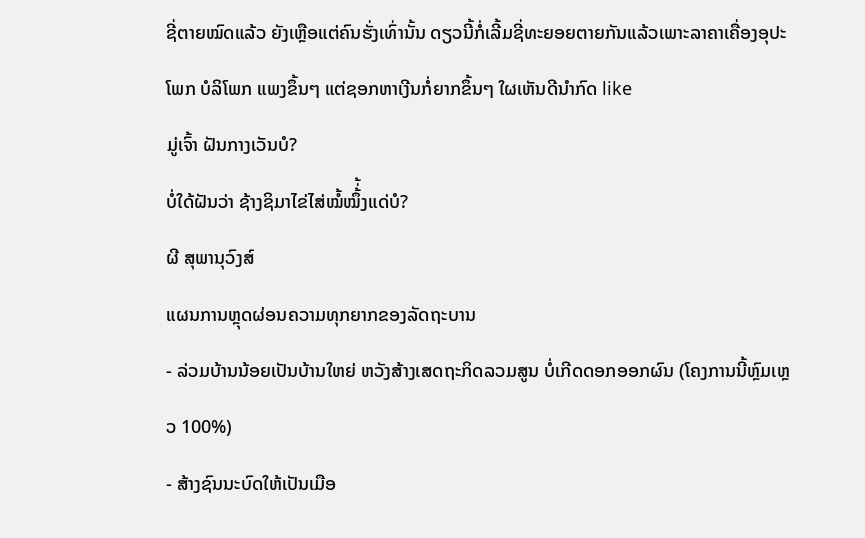ຊີ່ຕາຍໝົດແລ້ວ ຍັງເຫຼືອແຕ່ຄົນຮັ່ງເທົ່ານັ້ນ ດຽວນີ້ກໍ່ເລີ້ມຊີ່ທະຍອຍຕາຍກັນແລ້ວເພາະລາຄາເຄື່ອງອຸປະໂພກ ບໍລິໂພກ ແພງຂຶ້ນໆ ແຕ່ຊອກຫາເງີນກໍ່ຍາກຂຶ້ນໆ ໃຜເຫັນດີນຳກົດ like
ມູ່ເຈົ້າ ຝັນກາງເວັນບໍ?
ບໍ່ໃດ້ຝັນວ່າ ຊ້າງຊິມາໄຂ່ໄສ່ໝໍ້ໝຶ້່້ງແດ່ບໍ?
ຜີ ສຸພານຸວົງສ໌
ແຜນການຫຼຸດຜ່ອນຄວາມທຸກຍາກຂອງລັດຖະບານ
- ລ່ວມບ້ານນ້ອຍເປັນບ້ານໃຫຍ່ ຫວັງສ້າງເສດຖະກິດລວມສູນ ບໍ່ເກີດດອກອອກຜົນ (ໂຄງການນີ້ຫຼົມເຫຼວ 100%)
- ສ້າງຊົນນະບົດໃຫ້ເປັນເມືອ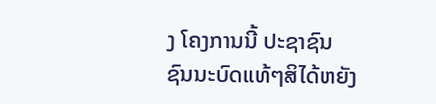ງ ໂຄງການນີ້ ປະຊາຊົນຊົນນະບົດແທ້ໆສິໄດ້ຫຍັງ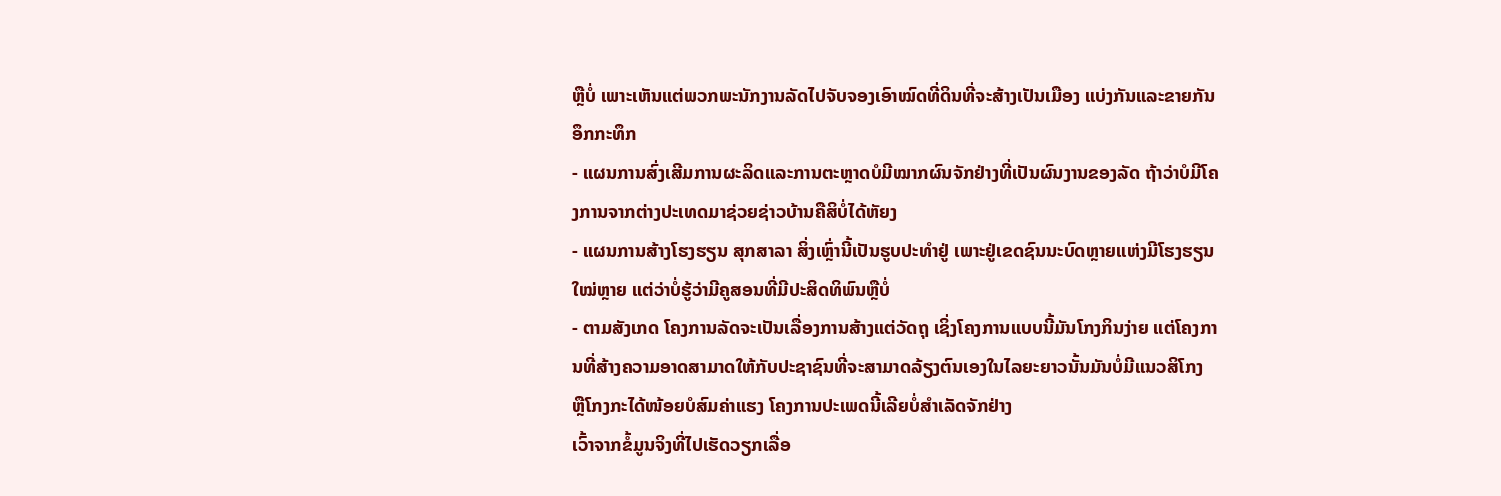ຫຼືບໍ່ ເພາະເຫັນແຕ່ພວກພະນັກງານລັດໄປຈັບຈອງເອົາໝົດທີ່ດິນທີ່ຈະສ້າງເປັນເມືອງ ແບ່ງກັນແລະຂາຍກັນອຶກກະທຶກ
- ແຜນການສົ່ງເສີມການຜະລິດແລະການຕະຫຼາດບໍມີໝາກຜົນຈັກຢ່າງທີ່ເປັນຜົນງານຂອງລັດ ຖ້າວ່າບໍມີໂຄງການຈາກຕ່າງປະເທດມາຊ່ວຍຊ່າວບ້ານຄືສິບໍ່ໄດ້ຫັຍງ
- ແຜນການສ້າງໂຮງຮຽນ ສຸກສາລາ ສິ່ງເຫຼົ່ານີ້ເປັນຮູບປະທໍາຢູ່ ເພາະຢູ່ເຂດຊົນນະບົດຫຼາຍແຫ່ງມີໂຮງຮຽນໃໝ່ຫຼາຍ ແຕ່ວ່າບໍ່ຮູ້ວ່າມີຄູສອນທີ່ມີປະສິດທິພົນຫຼືບໍ່
- ຕາມສັງເກດ ໂຄງການລັດຈະເປັນເລື່ອງການສ້າງແຕ່ວັດຖຸ ເຊິ່ງໂຄງການແບບນີ້ມັນໂກງກິນງ່າຍ ແຕ່ໂຄງການທີ່ສ້າງຄວາມອາດສາມາດໃຫ້ກັບປະຊາຊົນທີ່ຈະສາມາດລ້ຽງຕົນເອງໃນໄລຍະຍາວນັ້ນມັນບໍ່ມີແນວສິໂກງ ຫຼືໂກງກະໄດ້ໜ້ອຍບໍສົມຄ່າແຮງ ໂຄງການປະເພດນີ້ເລີຍບໍ່ສໍາເລັດຈັກຢ່າງ
ເວົ້າຈາກຂໍ້ມູນຈິງທີ່ໄປເຮັດວຽກເລື່ອ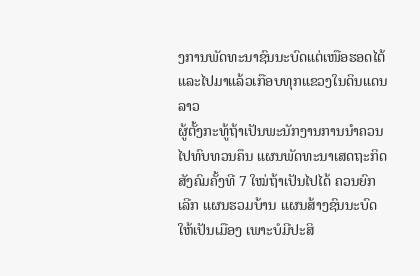ງການພັດທະນາຊົນນະບົດແຕ່ເໜືອຮອດໄຕ້ ແລະໄປມາແລ້ວເກືອບທຸກແຂວງໃນດິນແດນລາວ
ຜູ້ຕັ້ງກະທູ້ຖ້າເປັນພະນັກງານການນໍາຄວນໄປທົບທວນຄຶນ ແຜນພັດທະນາເສດຖະກິດສັງຄົມຄັ້ງທີ 7 ໃໝ່ຖ້າເປັນໄປໄດ້ ຄວນຍົກເລີກ ແຜນຮວມບ້ານ ແຜນສ້າງຊົນນະບົດໃຫ້ເປັນເມືອງ ເພາະບໍມີປະສິ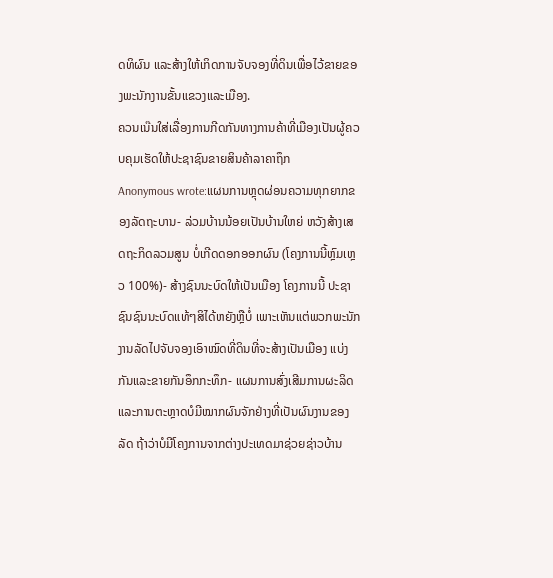ດທິຜົນ ແລະສ້າງໃຫ້ເກິດການຈັບຈອງທີ່ດິນເພື່ອໄວ້ຂາຍຂອງພະນັກງານຂັ້ນແຂວງແລະເມືອງ.
ຄວນເນ໊ນໃສ່ເລື່ອງການກີດກັນທາງການຄ້າທີ່ເມືອງເປັນຜູ້ຄວບຄຸມເຮັດໃຫ້ປະຊາຊົນຂາຍສິນຄ້າລາຄາຖຶກ
Anonymous wrote:ແຜນການຫຼຸດຜ່ອນຄວາມທຸກຍາກຂອງລັດຖະບານ- ລ່ວມບ້ານນ້ອຍເປັນບ້ານໃຫຍ່ ຫວັງສ້າງເສດຖະກິດລວມສູນ ບໍ່ເກີດດອກອອກຜົນ (ໂຄງການນີ້ຫຼົມເຫຼວ 100%)- ສ້າງຊົນນະບົດໃຫ້ເປັນເມືອງ ໂຄງການນີ້ ປະຊາຊົນຊົນນະບົດແທ້ໆສິໄດ້ຫຍັງຫຼືບໍ່ ເພາະເຫັນແຕ່ພວກພະນັກງານລັດໄປຈັບຈອງເອົາໝົດທີ່ດິນທີ່ຈະສ້າງເປັນເມືອງ ແບ່ງກັນແລະຂາຍກັນອຶກກະທຶກ- ແຜນການສົ່ງເສີມການຜະລິດແລະການຕະຫຼາດບໍມີໝາກຜົນຈັກຢ່າງທີ່ເປັນຜົນງານຂອງລັດ ຖ້າວ່າບໍມີໂຄງການຈາກຕ່າງປະເທດມາຊ່ວຍຊ່າວບ້ານ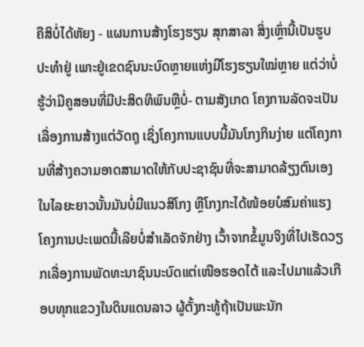ຄືສິບໍ່ໄດ້ຫັຍງ - ແຜນການສ້າງໂຮງຮຽນ ສຸກສາລາ ສິ່ງເຫຼົ່ານີ້ເປັນຮູບປະທໍາຢູ່ ເພາະຢູ່ເຂດຊົນນະບົດຫຼາຍແຫ່ງມີໂຮງຮຽນໃໝ່ຫຼາຍ ແຕ່ວ່າບໍ່ຮູ້ວ່າມີຄູສອນທີ່ມີປະສິດທິພົນຫຼືບໍ່- ຕາມສັງເກດ ໂຄງການລັດຈະເປັນເລື່ອງການສ້າງແຕ່ວັດຖຸ ເຊິ່ງໂຄງການແບບນີ້ມັນໂກງກິນງ່າຍ ແຕ່ໂຄງການທີ່ສ້າງຄວາມອາດສາມາດໃຫ້ກັບປະຊາຊົນທີ່ຈະສາມາດລ້ຽງຕົນເອງໃນໄລຍະຍາວນັ້ນມັນບໍ່ມີແນວສິໂກງ ຫຼືໂກງກະໄດ້ໜ້ອຍບໍສົມຄ່າແຮງ ໂຄງການປະເພດນີ້ເລີຍບໍ່ສໍາເລັດຈັກຢ່າງ ເວົ້າຈາກຂໍ້ມູນຈິງທີ່ໄປເຮັດວຽກເລື່ອງການພັດທະນາຊົນນະບົດແຕ່ເໜືອຮອດໄຕ້ ແລະໄປມາແລ້ວເກືອບທຸກແຂວງໃນດິນແດນລາວ ຜູ້ຕັ້ງກະທູ້ຖ້າເປັນພະນັກ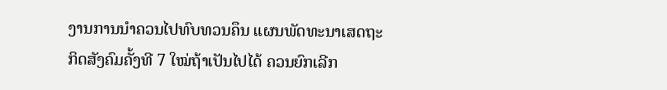ງານການນໍາຄວນໄປທົບທວນຄຶນ ແຜນພັດທະນາເສດຖະກິດສັງຄົມຄັ້ງທີ 7 ໃໝ່ຖ້າເປັນໄປໄດ້ ຄວນຍົກເລີກ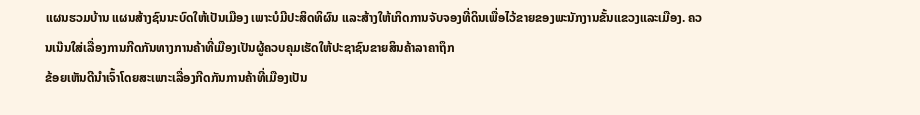ແຜນຮວມບ້ານ ແຜນສ້າງຊົນນະບົດໃຫ້ເປັນເມືອງ ເພາະບໍມີປະສິດທິຜົນ ແລະສ້າງໃຫ້ເກິດການຈັບຈອງທີ່ດິນເພື່ອໄວ້ຂາຍຂອງພະນັກງານຂັ້ນແຂວງແລະເມືອງ. ຄວນເນ໊ນໃສ່ເລື່ອງການກີດກັນທາງການຄ້າທີ່ເມືອງເປັນຜູ້ຄວບຄຸມເຮັດໃຫ້ປະຊາຊົນຂາຍສິນຄ້າລາຄາຖຶກ
ຂ້ອຍເຫັນດີນຳເຈົ້າໂດຍສະເພາະເລື່ອງກີດກັນການຄ້າທີ່ເມືອງເປັນ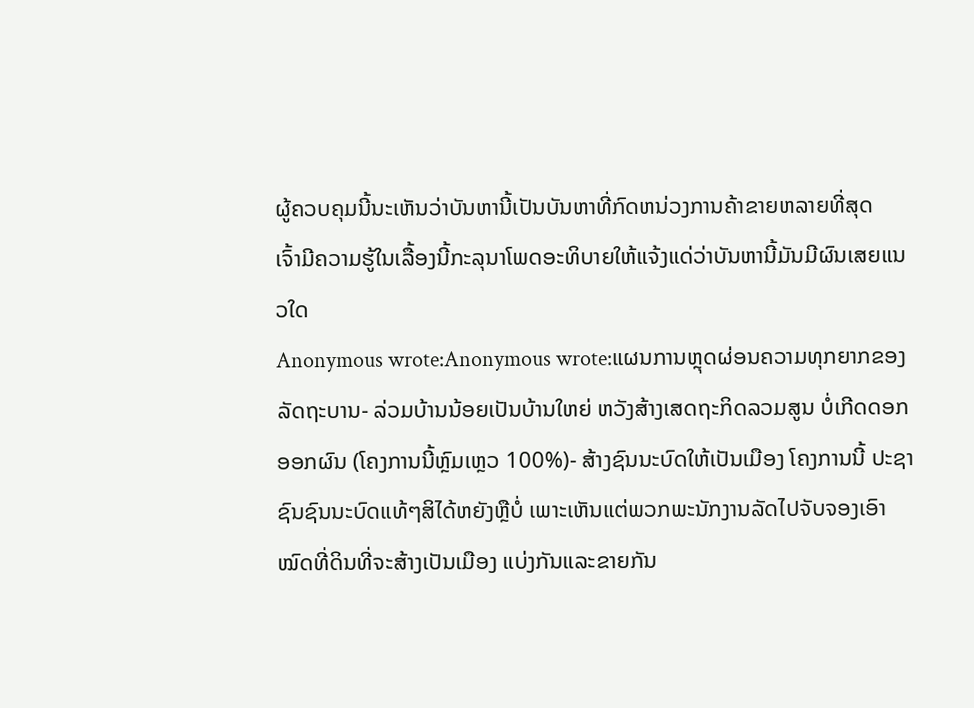ຜູ້ຄວບຄຸມນີ້ນະເຫັນວ່າບັນຫານີ້ເປັນບັນຫາທີ່ກົດຫນ່ວງການຄ້າຂາຍຫລາຍທີ່ສຸດ
ເຈົ້າມີຄວາມຮູ້ໃນເລື້ອງນີ້ກະລຸນາໂພດອະທິບາຍໃຫ້ແຈ້ງແດ່ວ່າບັນຫານີ້ມັນມີຜົນເສຍແນວໃດ
Anonymous wrote:Anonymous wrote:ແຜນການຫຼຸດຜ່ອນຄວາມທຸກຍາກຂອງລັດຖະບານ- ລ່ວມບ້ານນ້ອຍເປັນບ້ານໃຫຍ່ ຫວັງສ້າງເສດຖະກິດລວມສູນ ບໍ່ເກີດດອກອອກຜົນ (ໂຄງການນີ້ຫຼົມເຫຼວ 100%)- ສ້າງຊົນນະບົດໃຫ້ເປັນເມືອງ ໂຄງການນີ້ ປະຊາຊົນຊົນນະບົດແທ້ໆສິໄດ້ຫຍັງຫຼືບໍ່ ເພາະເຫັນແຕ່ພວກພະນັກງານລັດໄປຈັບຈອງເອົາໝົດທີ່ດິນທີ່ຈະສ້າງເປັນເມືອງ ແບ່ງກັນແລະຂາຍກັນ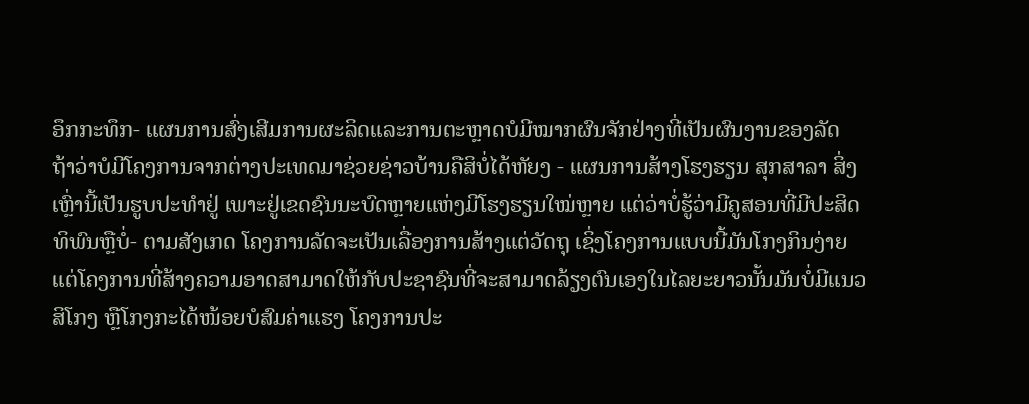ອຶກກະທຶກ- ແຜນການສົ່ງເສີມການຜະລິດແລະການຕະຫຼາດບໍມີໝາກຜົນຈັກຢ່າງທີ່ເປັນຜົນງານຂອງລັດ ຖ້າວ່າບໍມີໂຄງການຈາກຕ່າງປະເທດມາຊ່ວຍຊ່າວບ້ານຄືສິບໍ່ໄດ້ຫັຍງ - ແຜນການສ້າງໂຮງຮຽນ ສຸກສາລາ ສິ່ງເຫຼົ່ານີ້ເປັນຮູບປະທໍາຢູ່ ເພາະຢູ່ເຂດຊົນນະບົດຫຼາຍແຫ່ງມີໂຮງຮຽນໃໝ່ຫຼາຍ ແຕ່ວ່າບໍ່ຮູ້ວ່າມີຄູສອນທີ່ມີປະສິດທິພົນຫຼືບໍ່- ຕາມສັງເກດ ໂຄງການລັດຈະເປັນເລື່ອງການສ້າງແຕ່ວັດຖຸ ເຊິ່ງໂຄງການແບບນີ້ມັນໂກງກິນງ່າຍ ແຕ່ໂຄງການທີ່ສ້າງຄວາມອາດສາມາດໃຫ້ກັບປະຊາຊົນທີ່ຈະສາມາດລ້ຽງຕົນເອງໃນໄລຍະຍາວນັ້ນມັນບໍ່ມີແນວສິໂກງ ຫຼືໂກງກະໄດ້ໜ້ອຍບໍສົມຄ່າແຮງ ໂຄງການປະ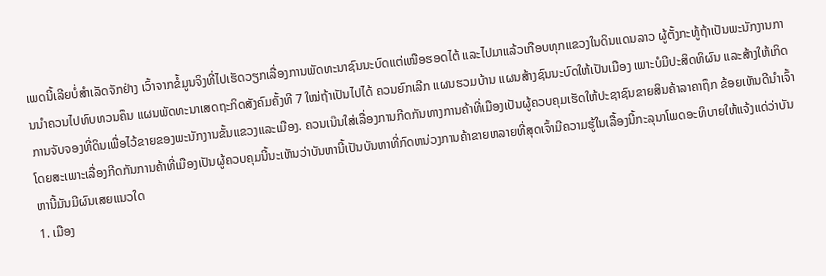ເພດນີ້ເລີຍບໍ່ສໍາເລັດຈັກຢ່າງ ເວົ້າຈາກຂໍ້ມູນຈິງທີ່ໄປເຮັດວຽກເລື່ອງການພັດທະນາຊົນນະບົດແຕ່ເໜືອຮອດໄຕ້ ແລະໄປມາແລ້ວເກືອບທຸກແຂວງໃນດິນແດນລາວ ຜູ້ຕັ້ງກະທູ້ຖ້າເປັນພະນັກງານການນໍາຄວນໄປທົບທວນຄຶນ ແຜນພັດທະນາເສດຖະກິດສັງຄົມຄັ້ງທີ 7 ໃໝ່ຖ້າເປັນໄປໄດ້ ຄວນຍົກເລີກ ແຜນຮວມບ້ານ ແຜນສ້າງຊົນນະບົດໃຫ້ເປັນເມືອງ ເພາະບໍມີປະສິດທິຜົນ ແລະສ້າງໃຫ້ເກິດການຈັບຈອງທີ່ດິນເພື່ອໄວ້ຂາຍຂອງພະນັກງານຂັ້ນແຂວງແລະເມືອງ. ຄວນເນ໊ນໃສ່ເລື່ອງການກີດກັນທາງການຄ້າທີ່ເມືອງເປັນຜູ້ຄວບຄຸມເຮັດໃຫ້ປະຊາຊົນຂາຍສິນຄ້າລາຄາຖຶກ ຂ້ອຍເຫັນດີນຳເຈົ້າໂດຍສະເພາະເລື່ອງກີດກັນການຄ້າທີ່ເມືອງເປັນຜູ້ຄວບຄຸມນີ້ນະເຫັນວ່າບັນຫານີ້ເປັນບັນຫາທີ່ກົດຫນ່ວງການຄ້າຂາຍຫລາຍທີ່ສຸດເຈົ້າມີຄວາມຮູ້ໃນເລື້ອງນີ້ກະລຸນາໂພດອະທິບາຍໃຫ້ແຈ້ງແດ່ວ່າບັນຫານີ້ມັນມີຜົນເສຍແນວໃດ
1. ເມືອງ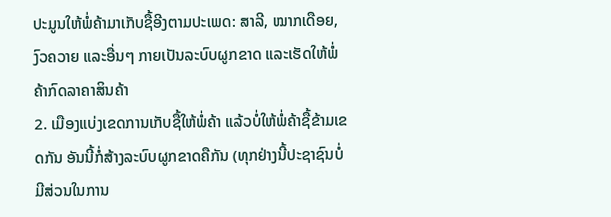ປະມູນໃຫ້ພໍ່ຄ້າມາເກັບຊື້ອີງຕາມປະເພດ: ສາລີ, ໝາກເດືອຍ, ງົວຄວາຍ ແລະອື່ນໆ ກາຍເປັນລະບົບຜູກຂາດ ແລະເຮັດໃຫ້ພໍ່ຄ້າກົດລາຄາສິນຄ້າ
2. ເມືອງແບ່ງເຂດການເກັບຊື້ໃຫ້ພໍ່ຄ້າ ແລ້ວບໍ່ໃຫ້ພໍ່ຄ້າຊື້ຂ້າມເຂດກັນ ອັນນີ້ກໍ່ສ້າງລະບົບຜູກຂາດຄືກັນ (ທຸກຢ່າງນີ້ປະຊາຊົນບໍ່ມີສ່ວນໃນການ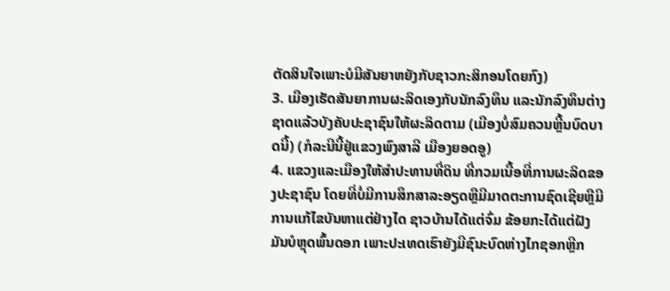ຕັດສິນໃຈເພາະບໍມີສັນຍາຫຍັງກັບຊາວກະສິກອນໂດຍກົງ)
3. ເມືອງເຮັດສັນຍາການຜະລິດເອງກັບນັກລົງທຶນ ແລະນັກລົງທຶນຕ່າງຊາດແລ້ວບັງຄັບປະຊາຊົນໃຫ້ຜະລິດຕາມ (ເມືອງບໍ່ສົມຄວນຫຼີ້ນບົດບາດນີ້) (ກໍລະນີນີ້ຢູ່ແຂວງພົງສາລີ ເມືອງຍອດອູ)
4. ແຂວງແລະເມືອງໃຫ້ສໍາປະທານທີ່ດິນ ທີ່ກວມເນື້ອທີ່ການຜະລິດຂອງປະຊາຊົນ ໂດຍທີ່ບໍ່ມີການສຶກສາລະອຽດຫຼືມີມາດຕະການຊົດເຊີຍຫຼືມີການແກ້ໄຂບັນຫາແຕ່ຢ່າງໄດ ຊາວບ້ານໄດ້ແຕ່ຈົ່ມ ຂ້ອຍກະໄດ້ແຕ່ຝັງ
ມັນບໍຫຼຸດພົ້ນດອກ ເພາະປະເທດເຮົາຍັງມີຊົນະບົດຫ່າງໄກຊອກຫຼີກ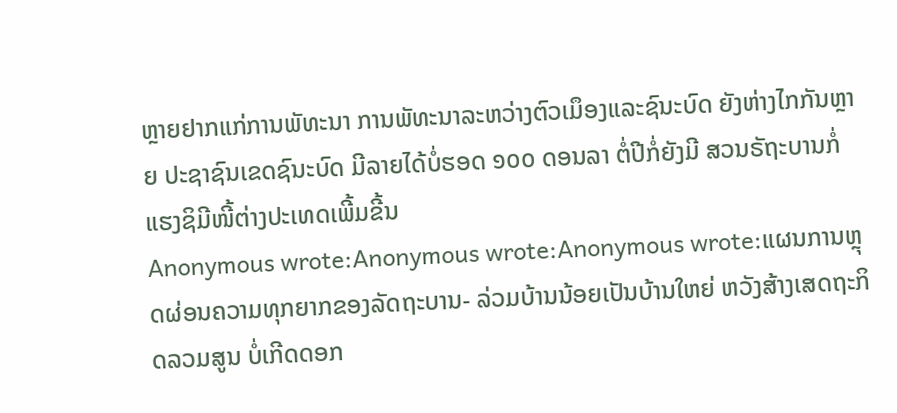ຫຼາຍຢາກແກ່ການພັທະນາ ການພັທະນາລະຫວ່າງຕົວເມຶອງແລະຊົນະບົດ ຍັງຫ່າງໄກກັນຫຼາຍ ປະຊາຊົນເຂດຊົນະບົດ ມີລາຍໄດ້ບໍ່ຮອດ ໑໐໐ ດອນລາ ຕໍ່ປີກໍ່ຍັງມີ ສວນຣັຖະບານກໍ່ແຮງຊິມີໜີ້ຕ່າງປະເທດເພີ້ມຂີ້ນ
Anonymous wrote:Anonymous wrote:Anonymous wrote:ແຜນການຫຼຸດຜ່ອນຄວາມທຸກຍາກຂອງລັດຖະບານ- ລ່ວມບ້ານນ້ອຍເປັນບ້ານໃຫຍ່ ຫວັງສ້າງເສດຖະກິດລວມສູນ ບໍ່ເກີດດອກ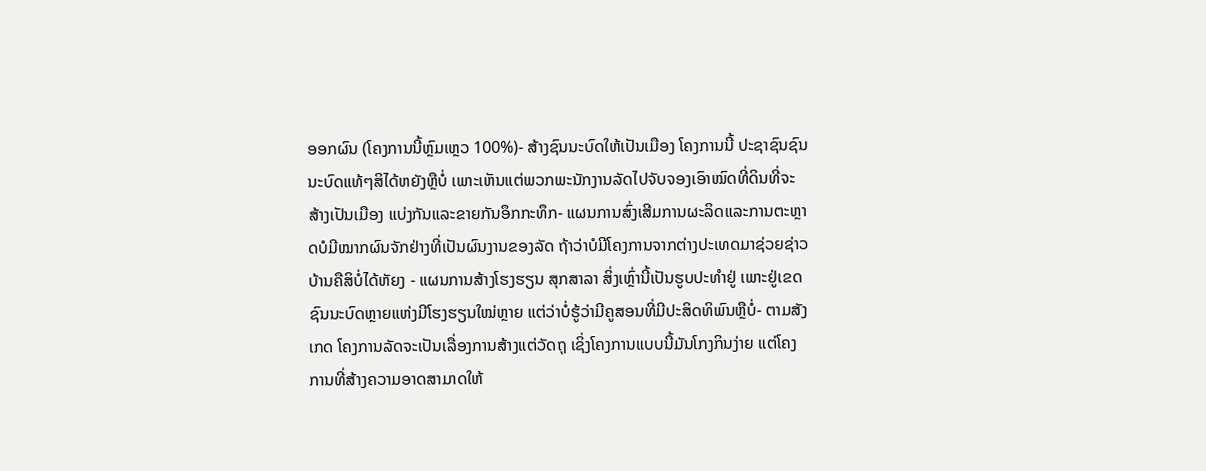ອອກຜົນ (ໂຄງການນີ້ຫຼົມເຫຼວ 100%)- ສ້າງຊົນນະບົດໃຫ້ເປັນເມືອງ ໂຄງການນີ້ ປະຊາຊົນຊົນນະບົດແທ້ໆສິໄດ້ຫຍັງຫຼືບໍ່ ເພາະເຫັນແຕ່ພວກພະນັກງານລັດໄປຈັບຈອງເອົາໝົດທີ່ດິນທີ່ຈະສ້າງເປັນເມືອງ ແບ່ງກັນແລະຂາຍກັນອຶກກະທຶກ- ແຜນການສົ່ງເສີມການຜະລິດແລະການຕະຫຼາດບໍມີໝາກຜົນຈັກຢ່າງທີ່ເປັນຜົນງານຂອງລັດ ຖ້າວ່າບໍມີໂຄງການຈາກຕ່າງປະເທດມາຊ່ວຍຊ່າວບ້ານຄືສິບໍ່ໄດ້ຫັຍງ - ແຜນການສ້າງໂຮງຮຽນ ສຸກສາລາ ສິ່ງເຫຼົ່ານີ້ເປັນຮູບປະທໍາຢູ່ ເພາະຢູ່ເຂດຊົນນະບົດຫຼາຍແຫ່ງມີໂຮງຮຽນໃໝ່ຫຼາຍ ແຕ່ວ່າບໍ່ຮູ້ວ່າມີຄູສອນທີ່ມີປະສິດທິພົນຫຼືບໍ່- ຕາມສັງເກດ ໂຄງການລັດຈະເປັນເລື່ອງການສ້າງແຕ່ວັດຖຸ ເຊິ່ງໂຄງການແບບນີ້ມັນໂກງກິນງ່າຍ ແຕ່ໂຄງການທີ່ສ້າງຄວາມອາດສາມາດໃຫ້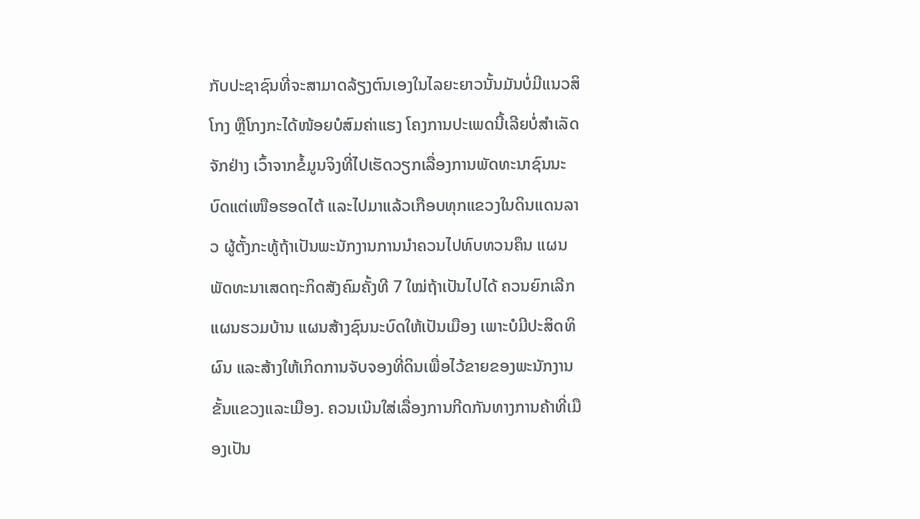ກັບປະຊາຊົນທີ່ຈະສາມາດລ້ຽງຕົນເອງໃນໄລຍະຍາວນັ້ນມັນບໍ່ມີແນວສິໂກງ ຫຼືໂກງກະໄດ້ໜ້ອຍບໍສົມຄ່າແຮງ ໂຄງການປະເພດນີ້ເລີຍບໍ່ສໍາເລັດຈັກຢ່າງ ເວົ້າຈາກຂໍ້ມູນຈິງທີ່ໄປເຮັດວຽກເລື່ອງການພັດທະນາຊົນນະບົດແຕ່ເໜືອຮອດໄຕ້ ແລະໄປມາແລ້ວເກືອບທຸກແຂວງໃນດິນແດນລາວ ຜູ້ຕັ້ງກະທູ້ຖ້າເປັນພະນັກງານການນໍາຄວນໄປທົບທວນຄຶນ ແຜນພັດທະນາເສດຖະກິດສັງຄົມຄັ້ງທີ 7 ໃໝ່ຖ້າເປັນໄປໄດ້ ຄວນຍົກເລີກ ແຜນຮວມບ້ານ ແຜນສ້າງຊົນນະບົດໃຫ້ເປັນເມືອງ ເພາະບໍມີປະສິດທິຜົນ ແລະສ້າງໃຫ້ເກິດການຈັບຈອງທີ່ດິນເພື່ອໄວ້ຂາຍຂອງພະນັກງານຂັ້ນແຂວງແລະເມືອງ. ຄວນເນ໊ນໃສ່ເລື່ອງການກີດກັນທາງການຄ້າທີ່ເມືອງເປັນ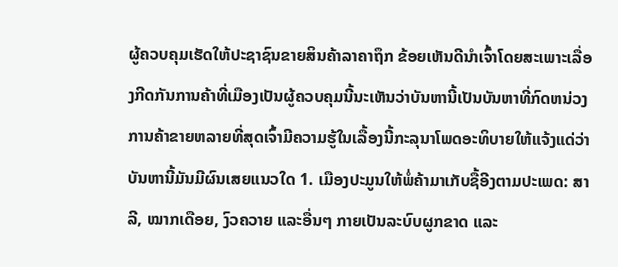ຜູ້ຄວບຄຸມເຮັດໃຫ້ປະຊາຊົນຂາຍສິນຄ້າລາຄາຖຶກ ຂ້ອຍເຫັນດີນຳເຈົ້າໂດຍສະເພາະເລື່ອງກີດກັນການຄ້າທີ່ເມືອງເປັນຜູ້ຄວບຄຸມນີ້ນະເຫັນວ່າບັນຫານີ້ເປັນບັນຫາທີ່ກົດຫນ່ວງການຄ້າຂາຍຫລາຍທີ່ສຸດເຈົ້າມີຄວາມຮູ້ໃນເລື້ອງນີ້ກະລຸນາໂພດອະທິບາຍໃຫ້ແຈ້ງແດ່ວ່າບັນຫານີ້ມັນມີຜົນເສຍແນວໃດ 1. ເມືອງປະມູນໃຫ້ພໍ່ຄ້າມາເກັບຊື້ອີງຕາມປະເພດ: ສາລີ, ໝາກເດືອຍ, ງົວຄວາຍ ແລະອື່ນໆ ກາຍເປັນລະບົບຜູກຂາດ ແລະ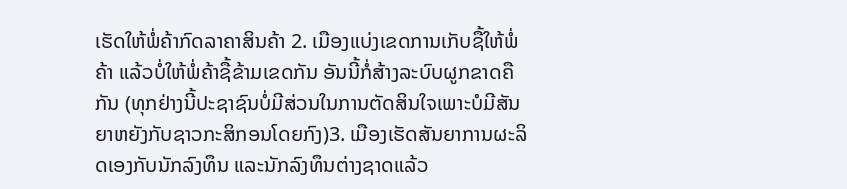ເຮັດໃຫ້ພໍ່ຄ້າກົດລາຄາສິນຄ້າ 2. ເມືອງແບ່ງເຂດການເກັບຊື້ໃຫ້ພໍ່ຄ້າ ແລ້ວບໍ່ໃຫ້ພໍ່ຄ້າຊື້ຂ້າມເຂດກັນ ອັນນີ້ກໍ່ສ້າງລະບົບຜູກຂາດຄືກັນ (ທຸກຢ່າງນີ້ປະຊາຊົນບໍ່ມີສ່ວນໃນການຕັດສິນໃຈເພາະບໍມີສັນຍາຫຍັງກັບຊາວກະສິກອນໂດຍກົງ)3. ເມືອງເຮັດສັນຍາການຜະລິດເອງກັບນັກລົງທຶນ ແລະນັກລົງທຶນຕ່າງຊາດແລ້ວ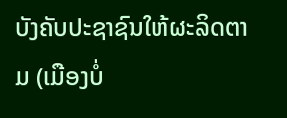ບັງຄັບປະຊາຊົນໃຫ້ຜະລິດຕາມ (ເມືອງບໍ່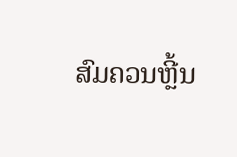ສົມຄວນຫຼີ້ນ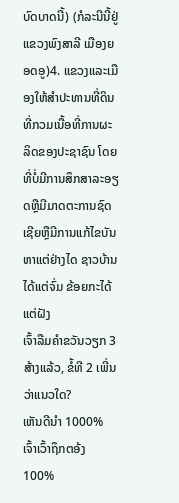ບົດບາດນີ້) (ກໍລະນີນີ້ຢູ່ແຂວງພົງສາລີ ເມືອງຍອດອູ)4. ແຂວງແລະເມືອງໃຫ້ສໍາປະທານທີ່ດິນ ທີ່ກວມເນື້ອທີ່ການຜະລິດຂອງປະຊາຊົນ ໂດຍທີ່ບໍ່ມີການສຶກສາລະອຽດຫຼືມີມາດຕະການຊົດເຊີຍຫຼືມີການແກ້ໄຂບັນຫາແຕ່ຢ່າງໄດ ຊາວບ້ານໄດ້ແຕ່ຈົ່ມ ຂ້ອຍກະໄດ້ແຕ່ຝັງ
ເຈົ້າລືມຄຳຂວັນວຽກ 3 ສ້າງແລ້ວ, ຂໍ້ທີ 2 ເພີ່ນວ່າແນວໃດ?
ເຫັນດີນຳ 1000% ເຈົ້າເວົ້າຖຶກຕອ້ງ 100%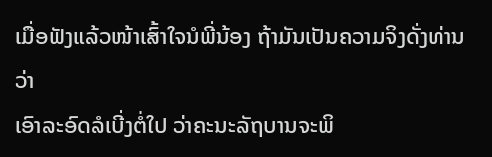ເມື່ອຟັງແລ້ວໜ້າເສົ້າໃຈນໍພີ່ນ້ອງ ຖ້າມັນເປັນຄວາມຈິງດັ່ງທ່ານວ່າ
ເອົາລະອົດລໍເບີ່ງຕໍ່ໃປ ວ່າຄະນະລັຖບານຈະພິ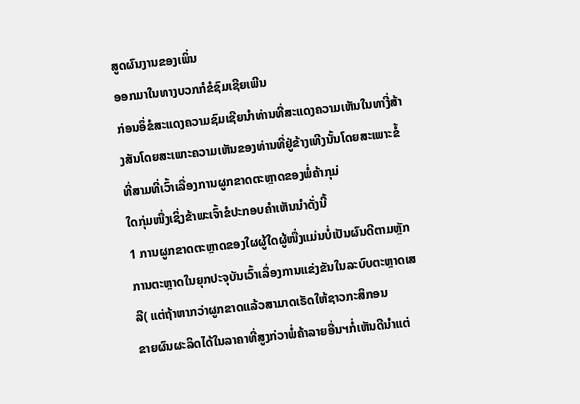ສູດຜົນງານຂອງເພິ່ນ
ອອກມາໃນທາງບວກກໍຂໍຊົມເຊີຍເພີນ
ກ່ອນອຶ່ຂໍສະແດງຄວາມຊົມເຊີຍນຳທ່ານທີ່ສະແດງຄວາມເຫັນໃນທາງີ່ສ້າງສັນໂດຍສະເພາະຄວາມເຫັນຂອງທ່ານທີ່ຢູ່ຂ້າງເທີງນັ້ນໂດຍສະເພາະຂໍ້ທີ່ສາມທີ່ເວົ້າເລື່ອງການຜູກຂາດຕະຫຼາດຂອງພໍ່ຄ້າກຸມ່
ໃດກຸ່ມໜື່ງເຊິ່ງຂ້າພະເຈົ້າຂໍປະກອບຄຳເຫັນນຳດັ່ງນີ້
1 ການຜູກຂາດຕະຫຼາດຂອງໃຜຜູ້ໃດຜູ້ໜື່ງແມ່ນບໍ່ເປັນຜົນດີຕາມຫຼັກການຕະຫຼາດໃນຍຸກປະຈຸບັນເວົ້າເລຶ່ອງການແຂ່ງຂັນໃນລະບົບຕະຫຼາດເສລີ( ແຕ່ຖ້າຫາກວ່າຜູກຂາດແລ້ວສາມາດເຣັດໃຫ້ຊາວກະສິກອນ
ຂາຍຜົນຜະລິດໄດ້ໃນລາຄາທີ່ສູງກ່ວາພໍ່ຄ້າລາຍອື່ນຯກໍ່ເຫັນດີນຳແຕ່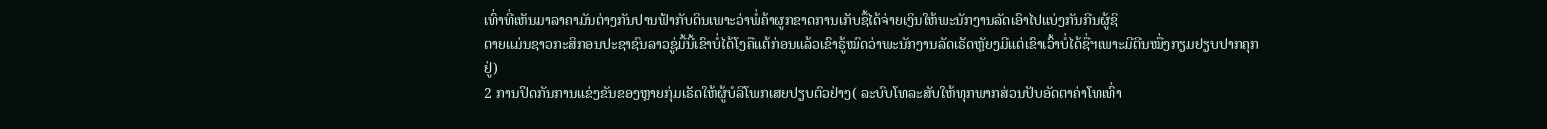ເທົ່າທີ່ເຫັນມາລາຄາມັນຕ່າງກັນປານຟ້າກັບດິນເພາະວ່າພໍ່ຄ້າຜູກຂາດການເກັບຊຶ້ໄດ້ຈ່າຍເງິນໃຫ້ພະນັກງານລັດເອົາໄປແບ່ງກັນກີນຜູ້ຊິ
ຕາຍແມ່ນຊາວກະສິກອນປະຊາຊົນລາວຊູ່ມື້ນີ້ເຂົາບໍ່ໄດ້ໂງຄືແຕ້ກ່ອນແລ້ວເຂົາຣູ້ໝົດວ່າພະນັກງານລັດເຣັດຫຼັຍງມີແຕ່ເຂົາເວົ້າບໍ່ໄດ້ຊື່ຯເພາະມີຕີນໝື່ງກຽມຢຽບປາກຄຸກຢູ່)
2 ການປິດກັນການແຂ່ງຂັນຂອງຫຼາຍກຸ່ມເຣັດໃຫ້ຜູ້ບໍລິໂພກເສຍປຽບຕົວຢ່າງ( ລະບົບໂທລະສັບໃຫ້ທຸກພາກສ່ວນປັບອັດຕາຄ່າໂທເທົ່າ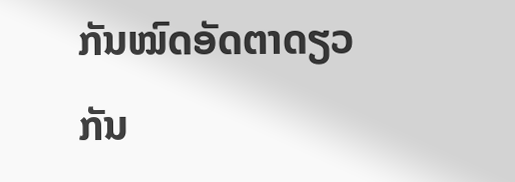ກັນໝົດອັດຕາດຽວກັນ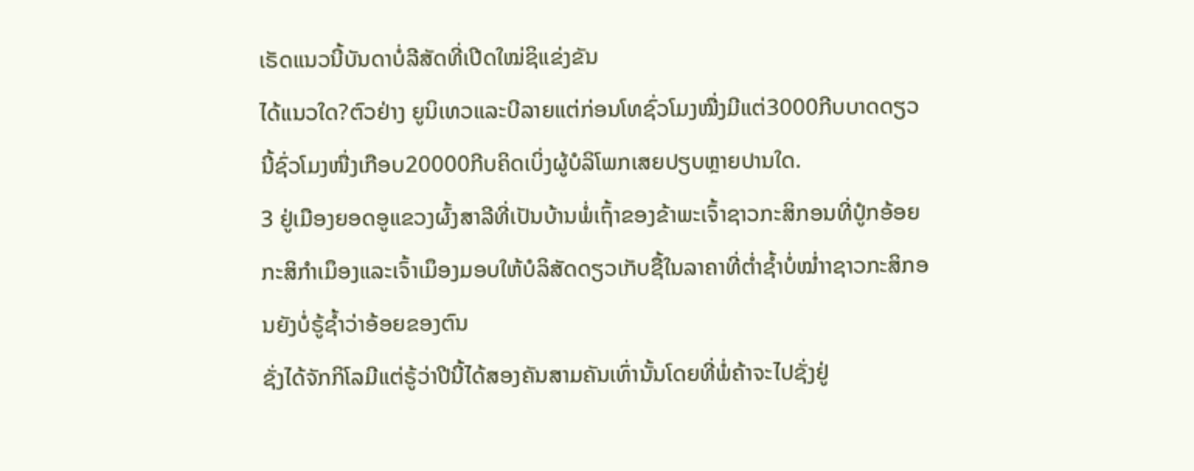ເຣັດແນວນີ້ບັນດາບໍ່ລີສັດທີ່ເປີດໃໝ່ຊິແຂ່ງຂັນ
ໄດ້ແນວໃດ?ຕົວຢ່າງ ຍູນິເທວແລະບີລາຍແຕ່ກ່ອນໂທຊົ່ວໂມງໝື່ງມີແຕ່3000ກີບບາດດຽວນີ້ຊົ່ວໂມງໜື່ງເກືອບ20000ກີບຄິດເບິ່ງຜູ້ບໍລິໂພກເສຍປຽບຫຼາຍປານໃດ.
3 ຢູ່ເມືອງຍອດອູແຂວງຜົ້ງສາລີທີ່ເປັນບ້ານພໍ່ເຖົ້າຂອງຂ້າພະເຈົ້າຊາວກະສິກອນທີ່ປໍູກອ້ອຍກະສິກຳເມຶອງແລະເຈົ້າເມຶອງມອບໃຫ້ບໍລິສັດດຽວເກັບຊື້ໃນລາຄາທີ່ຕ່ຳຊ້ຳບໍ່ໝ່ຳາຊາວກະສິກອນຍັງບໍ່ຣູ້ຊ້ຳວ່າອ້ອຍຂອງຕົນ
ຊັ່ງໄດ້ຈັກກິໂລມີແຕ່ຣູ້ວ່າປີນີ້ໄດ້ສອງຄັນສາມຄັນເທົ່ານັ້ນໂດຍທີ່ພໍ່ຄ້າຈະໄປຊັ່ງຢູ່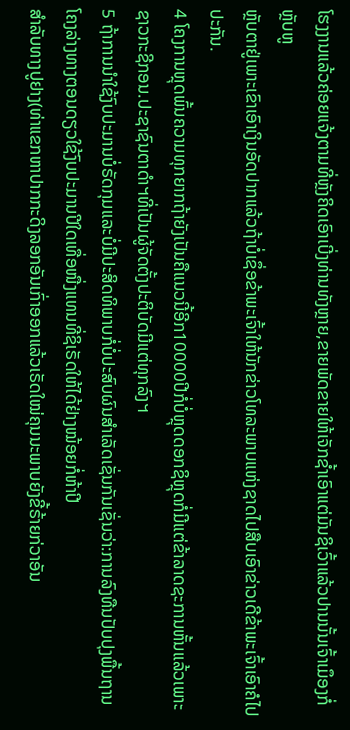ໂຮງງານແລ້ວຄ່ອຍແຈ້ງຕາມທີ່ຫຼັງຄິດເອົາເບີ່ງທ່ານທັງຫຼາຍ,ຂາຍພັດຂາຍໃຫ້ເຈັກຊ້ຳເອົາແຕ່ມັນຊິເວົ້າແລ້ວປານນັ້ນເຈົ້າເມຶອງກໍ່ຫຼັບຫູ
ຫຼັບຕາຢູ່ເພາະເຂົາເອົາເງິນອັດປາກແລ້ວຖ້າບໍ່ເຊຶ່ອຂ້າພະເຈົ້າໃຫ້ນັກຂ່າວໂທລະພາບແຫ່ງຊາດໄປສືບເອົາຂ່າວເດີຂ້າພະເຈົ້າເອົາຄໍໄປປະກັນ.
4 ໂຄງການຫຼຸດພົ້ນຄວາມທຸກຍາກຖ້າຍັງເປັນຄືແນວນີ້ອີກ10000ປີກໍ່ບໍ່ຫຼຸດດອກຊິຫຼຸດກໍ່ມີແຕ່ຂ້າລາດຊະການຫັ້ນແລ້ວເພາະຊາວກະຊີກອນ.ປະຊາຊົນຕາດຳຯທີ່ເປັນຜູ້ຈັດຕັ້ງປະຕິບັດມີແຕ່ທຸກລົງຯ
5 ຖ້າການນຳໃຊ້ງົບປະມານບໍ່ຣັດກຸມແລະບໍ່ມີປະສິດທິພາບກໍ່ບໍ່ປະສົບຜົນສຳເລັດເຊັ່ນກັນເຊັ່ນວ່າ:ການລົງທືນປັບປຸງພື້ນຖານໂຄງລ່າງທາງຕອນດຽວໃຊ້ງົບປະມານປີໃດເທື່ອໜື່ງແທນທີ່ຊິເຣັດໃຫ້ໄດ້ຢ່າງໝ້ອຍກໍ່ຫ້າປີ
ສຳລັບທາງປູຢາງ(ທ່າແຂກຫາປາກກະດິງລອກອັນເກົ່າອອກແລ້ວເຣັດໃໝ່ຄຸນນະພາບຍັງຂີ້ຣ້າຍກ່ວາອັນ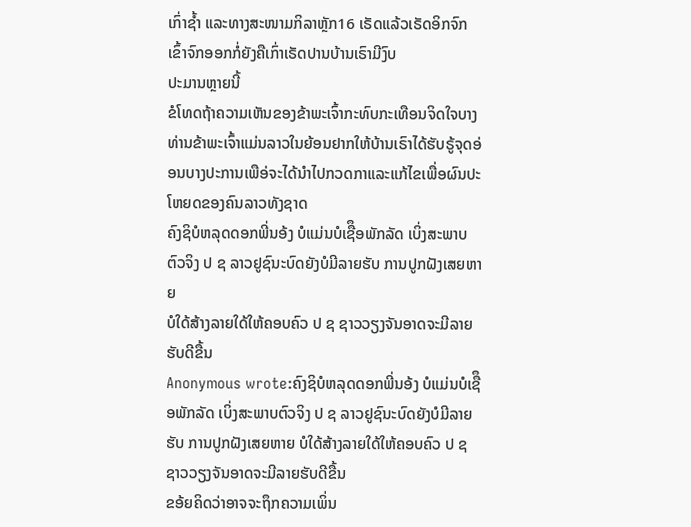ເກົ່າຊ້ຳ ແລະທາງສະໜາມກິລາຫຼັກ16 ເຣັດແລ້ວເຣັດອິກຈົກເຂົ້າຈົກອອກກໍ່ຍັງຄືເກົ່າເຣັດປານບ້ານເຣົາມີງົບ
ປະມານຫຼາຍນີ້
ຂໍໂທດຖ້າຄວາມເຫັນຂອງຂ້າພະເຈົ້າກະທົບກະເທືອນຈິດໃຈບາງທ່ານຂ້າພະເຈົ້າແມ່ນລາວໃນຍ້ອນຢາກໃຫ້ບ້ານເຣົາໄດ້ຮັບຣູ້ຈຸດອ່ອນບາງປະການເພືອ່ຈະໄດ້ນຳໄປກວດກາແລະແກ້ໄຂເພື່ອຜົນປະໂຫຍດຂອງຄົນລາວທັງຊາດ
ຄົງຊິບໍຫລຸດດອກພີ່ນອ້ງ ບໍແມ່ນບໍເຊືຶອພັກລັດ ເບິ່ງສະພາບຕົວຈິງ ປ ຊ ລາວຢູຊົນະບົດຍັງບໍມີລາຍຮັບ ການປູກຝັງເສຍຫາຍ
ບໍໃດ້ສ້າງລາຍໃດ້ໃຫ້ຄອບຄົວ ປ ຊ ຊາວວຽງຈັນອາດຈະມີລາຍຮັບດີຂື້ນ
Anonymous wrote:ຄົງຊິບໍຫລຸດດອກພີ່ນອ້ງ ບໍແມ່ນບໍເຊືຶອພັກລັດ ເບິ່ງສະພາບຕົວຈິງ ປ ຊ ລາວຢູຊົນະບົດຍັງບໍມີລາຍຮັບ ການປູກຝັງເສຍຫາຍ ບໍໃດ້ສ້າງລາຍໃດ້ໃຫ້ຄອບຄົວ ປ ຊ ຊາວວຽງຈັນອາດຈະມີລາຍຮັບດີຂື້ນ
ຂອ້ຍຄິດວ່າອາຈຈະຖຶກຄວາມເພິ່ນ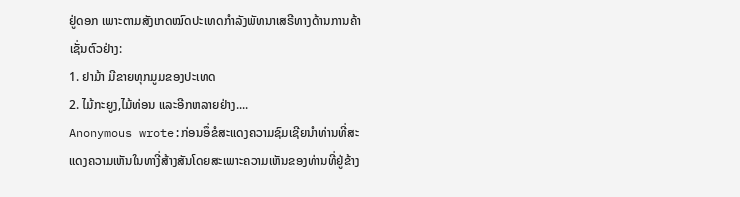ຢູ່ດອກ ເພາະຕາມສັງເກດໝົດປະເທດກຳລັງພັທນາເສຣີທາງດ້ານການຄ້າ ເຊັ່ນຕົວຢ່າງ:
1. ຢາມ້າ ມີຂາຍທຸກມູມຂອງປະເທດ
2. ໄມ້ກະຍູງ,ໄມ້ທ່ອນ ແລະອີກຫລາຍຢ່າງ....
Anonymous wrote:ກ່ອນອຶ່ຂໍສະແດງຄວາມຊົມເຊີຍນຳທ່ານທີ່ສະແດງຄວາມເຫັນໃນທາງີ່ສ້າງສັນໂດຍສະເພາະຄວາມເຫັນຂອງທ່ານທີ່ຢູ່ຂ້າງ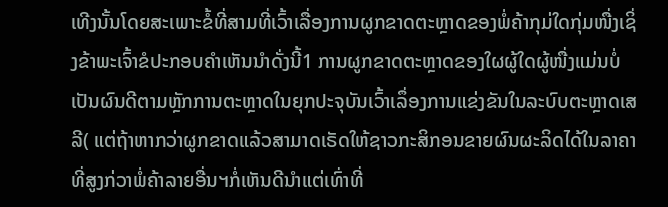ເທີງນັ້ນໂດຍສະເພາະຂໍ້ທີ່ສາມທີ່ເວົ້າເລື່ອງການຜູກຂາດຕະຫຼາດຂອງພໍ່ຄ້າກຸມ່ໃດກຸ່ມໜື່ງເຊິ່ງຂ້າພະເຈົ້າຂໍປະກອບຄຳເຫັນນຳດັ່ງນີ້1 ການຜູກຂາດຕະຫຼາດຂອງໃຜຜູ້ໃດຜູ້ໜື່ງແມ່ນບໍ່ເປັນຜົນດີຕາມຫຼັກການຕະຫຼາດໃນຍຸກປະຈຸບັນເວົ້າເລຶ່ອງການແຂ່ງຂັນໃນລະບົບຕະຫຼາດເສລີ( ແຕ່ຖ້າຫາກວ່າຜູກຂາດແລ້ວສາມາດເຣັດໃຫ້ຊາວກະສິກອນຂາຍຜົນຜະລິດໄດ້ໃນລາຄາທີ່ສູງກ່ວາພໍ່ຄ້າລາຍອື່ນຯກໍ່ເຫັນດີນຳແຕ່ເທົ່າທີ່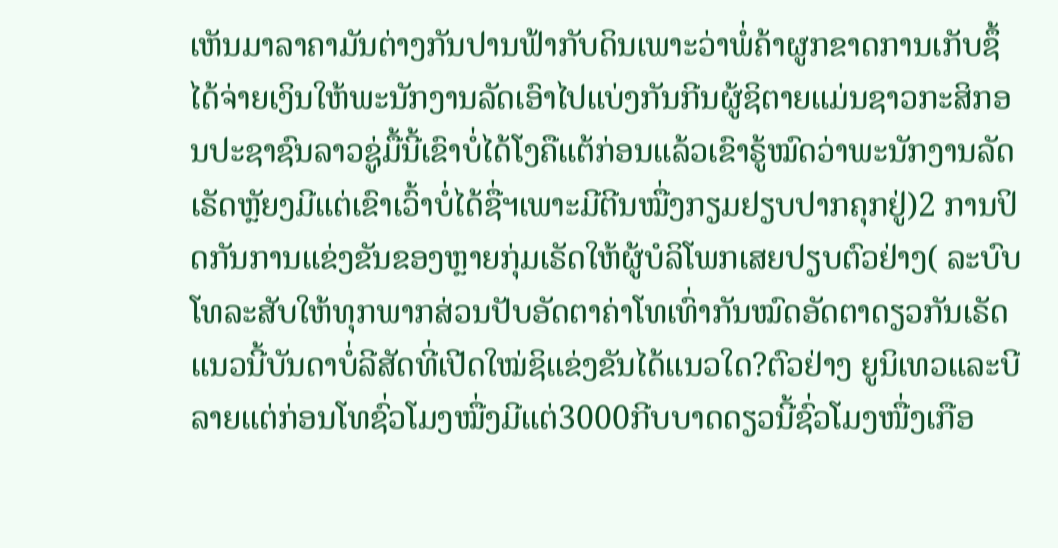ເຫັນມາລາຄາມັນຕ່າງກັນປານຟ້າກັບດິນເພາະວ່າພໍ່ຄ້າຜູກຂາດການເກັບຊຶ້ໄດ້ຈ່າຍເງິນໃຫ້ພະນັກງານລັດເອົາໄປແບ່ງກັນກີນຜູ້ຊິຕາຍແມ່ນຊາວກະສິກອນປະຊາຊົນລາວຊູ່ມື້ນີ້ເຂົາບໍ່ໄດ້ໂງຄືແຕ້ກ່ອນແລ້ວເຂົາຣູ້ໝົດວ່າພະນັກງານລັດເຣັດຫຼັຍງມີແຕ່ເຂົາເວົ້າບໍ່ໄດ້ຊື່ຯເພາະມີຕີນໝື່ງກຽມຢຽບປາກຄຸກຢູ່)2 ການປິດກັນການແຂ່ງຂັນຂອງຫຼາຍກຸ່ມເຣັດໃຫ້ຜູ້ບໍລິໂພກເສຍປຽບຕົວຢ່າງ( ລະບົບໂທລະສັບໃຫ້ທຸກພາກສ່ວນປັບອັດຕາຄ່າໂທເທົ່າກັນໝົດອັດຕາດຽວກັນເຣັດແນວນີ້ບັນດາບໍ່ລີສັດທີ່ເປີດໃໝ່ຊິແຂ່ງຂັນໄດ້ແນວໃດ?ຕົວຢ່າງ ຍູນິເທວແລະບີລາຍແຕ່ກ່ອນໂທຊົ່ວໂມງໝື່ງມີແຕ່3000ກີບບາດດຽວນີ້ຊົ່ວໂມງໜື່ງເກືອ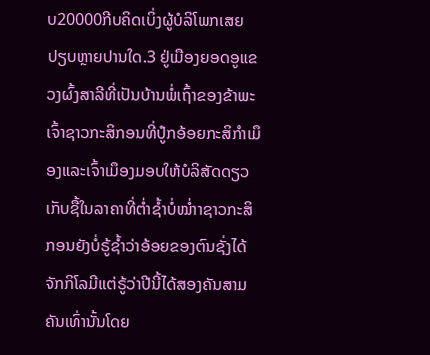ບ20000ກີບຄິດເບິ່ງຜູ້ບໍລິໂພກເສຍປຽບຫຼາຍປານໃດ.3 ຢູ່ເມືອງຍອດອູແຂວງຜົ້ງສາລີທີ່ເປັນບ້ານພໍ່ເຖົ້າຂອງຂ້າພະເຈົ້າຊາວກະສິກອນທີ່ປໍູກອ້ອຍກະສິກຳເມຶອງແລະເຈົ້າເມຶອງມອບໃຫ້ບໍລິສັດດຽວເກັບຊື້ໃນລາຄາທີ່ຕ່ຳຊ້ຳບໍ່ໝ່ຳາຊາວກະສິກອນຍັງບໍ່ຣູ້ຊ້ຳວ່າອ້ອຍຂອງຕົນຊັ່ງໄດ້ຈັກກິໂລມີແຕ່ຣູ້ວ່າປີນີ້ໄດ້ສອງຄັນສາມຄັນເທົ່ານັ້ນໂດຍ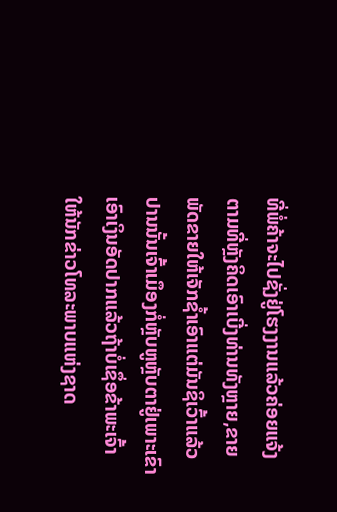ທີ່ພໍ່ຄ້າຈະໄປຊັ່ງຢູ່ໂຮງງານແລ້ວຄ່ອຍແຈ້ງຕາມທີ່ຫຼັງຄິດເອົາເບີ່ງທ່ານທັງຫຼາຍ,ຂາຍພັດຂາຍໃຫ້ເຈັກຊ້ຳເອົາແຕ່ມັນຊິເວົ້າແລ້ວປານນັ້ນເຈົ້າເມຶອງກໍ່ຫຼັບຫູຫຼັບຕາຢູ່ເພາະເຂົາເອົາເງິນອັດປາກແລ້ວຖ້າບໍ່ເຊຶ່ອຂ້າພະເຈົ້າໃຫ້ນັກຂ່າວໂທລະພາບແຫ່ງຊາດ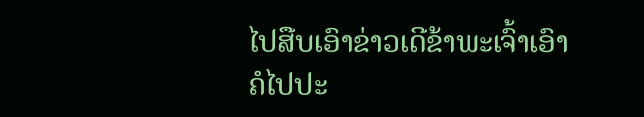ໄປສືບເອົາຂ່າວເດີຂ້າພະເຈົ້າເອົາຄໍໄປປະ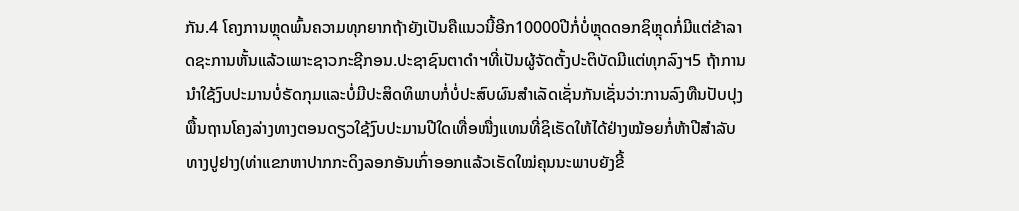ກັນ.4 ໂຄງການຫຼຸດພົ້ນຄວາມທຸກຍາກຖ້າຍັງເປັນຄືແນວນີ້ອີກ10000ປີກໍ່ບໍ່ຫຼຸດດອກຊິຫຼຸດກໍ່ມີແຕ່ຂ້າລາດຊະການຫັ້ນແລ້ວເພາະຊາວກະຊີກອນ.ປະຊາຊົນຕາດຳຯທີ່ເປັນຜູ້ຈັດຕັ້ງປະຕິບັດມີແຕ່ທຸກລົງຯ5 ຖ້າການນຳໃຊ້ງົບປະມານບໍ່ຣັດກຸມແລະບໍ່ມີປະສິດທິພາບກໍ່ບໍ່ປະສົບຜົນສຳເລັດເຊັ່ນກັນເຊັ່ນວ່າ:ການລົງທືນປັບປຸງພື້ນຖານໂຄງລ່າງທາງຕອນດຽວໃຊ້ງົບປະມານປີໃດເທື່ອໜື່ງແທນທີ່ຊິເຣັດໃຫ້ໄດ້ຢ່າງໝ້ອຍກໍ່ຫ້າປີສຳລັບທາງປູຢາງ(ທ່າແຂກຫາປາກກະດິງລອກອັນເກົ່າອອກແລ້ວເຣັດໃໝ່ຄຸນນະພາບຍັງຂີ້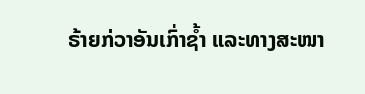ຣ້າຍກ່ວາອັນເກົ່າຊ້ຳ ແລະທາງສະໜາ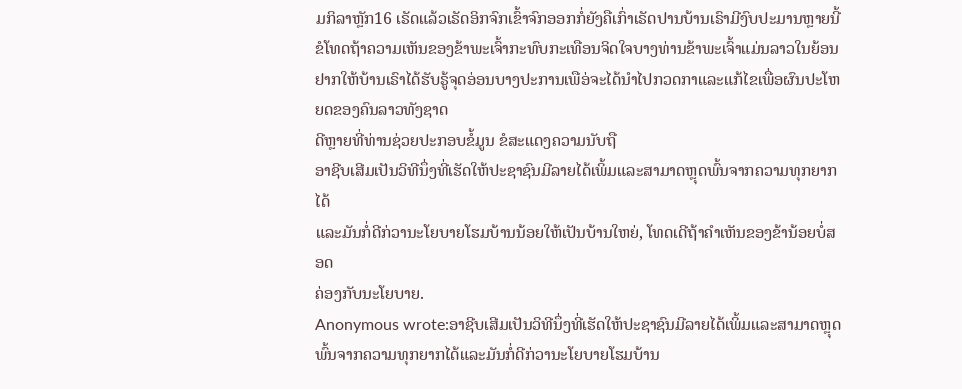ມກິລາຫຼັກ16 ເຣັດແລ້ວເຣັດອິກຈົກເຂົ້າຈົກອອກກໍ່ຍັງຄືເກົ່າເຣັດປານບ້ານເຣົາມີງົບປະມານຫຼາຍນີ້ຂໍໂທດຖ້າຄວາມເຫັນຂອງຂ້າພະເຈົ້າກະທົບກະເທືອນຈິດໃຈບາງທ່ານຂ້າພະເຈົ້າແມ່ນລາວໃນຍ້ອນຢາກໃຫ້ບ້ານເຣົາໄດ້ຮັບຣູ້ຈຸດອ່ອນບາງປະການເພືອ່ຈະໄດ້ນຳໄປກວດກາແລະແກ້ໄຂເພື່ອຜົນປະໂຫຍດຂອງຄົນລາວທັງຊາດ
ດີຫຼາຍທີ່ທ່ານຊ່ວຍປະກອບຂໍ້ມູນ ຂໍສະແດງຄວາມນັບຖື
ອາຊີບເສີມເປັນວິທີນຶ່ງທີ່ເຮັດໃຫ້ປະຊາຊົນມີລາຍໄດ້ເພິ້ມແລະສາມາດຫຼຸດພົ້ນຈາກຄວາມທຸກຍາກໄດ້
ແລະມັນກໍ່ດີກ່ວານະໂຍບາຍໂຮມບ້ານນ້ອຍໃຫ້ເປັນບ້ານໃຫຍ່, ໂທດເດີຖ້າຄໍາເຫັນຂອງຂ້ານ້ອຍບໍ່ສອດ
ຄ່ອງກັບນະໂຍບາຍ.
Anonymous wrote:ອາຊີບເສີມເປັນວິທີນຶ່ງທີ່ເຮັດໃຫ້ປະຊາຊົນມີລາຍໄດ້ເພິ້ມແລະສາມາດຫຼຸດພົ້ນຈາກຄວາມທຸກຍາກໄດ້ແລະມັນກໍ່ດີກ່ວານະໂຍບາຍໂຮມບ້ານ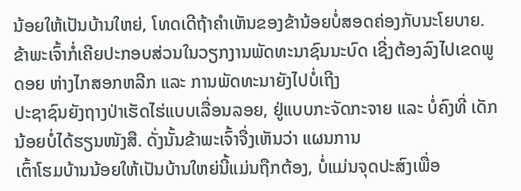ນ້ອຍໃຫ້ເປັນບ້ານໃຫຍ່, ໂທດເດີຖ້າຄໍາເຫັນຂອງຂ້ານ້ອຍບໍ່ສອດຄ່ອງກັບນະໂຍບາຍ.
ຂ້າພະເຈົ້າກໍ່ເຄີຍປະກອບສ່ວນໃນວຽກງານພັດທະນາຊົນນະບົດ ເຊີ່ງຕ້ອງລົງໄປເຂດພູດອຍ ຫ່າງໄກສອກຫລີກ ແລະ ການພັດທະນາຍັງໄປບໍ່ເຖີງ
ປະຊາຊົນຍັງຖາງປ່າເຮັດໄຮ່ແບບເລື່ອນລອຍ, ຢູ່ແບບກະຈັດກະຈາຍ ແລະ ບໍ່ຄົງທີ່ ເດັກນ້ອຍບໍ່ໄດ້ຮຽນໜັງສື. ດັ່ງນັ້ນຂ້າພະເຈົ້າຈື່ງເຫັນວ່າ ແຜນການ
ເຕົ້າໂຮມບ້ານນ້ອຍໃຫ້ເປັນບ້ານໃຫຍ່ນີ້ແມ່ນຖືກຕ້ອງ, ບໍ່ແມ່ນຈຸດປະສົງເພື່ອ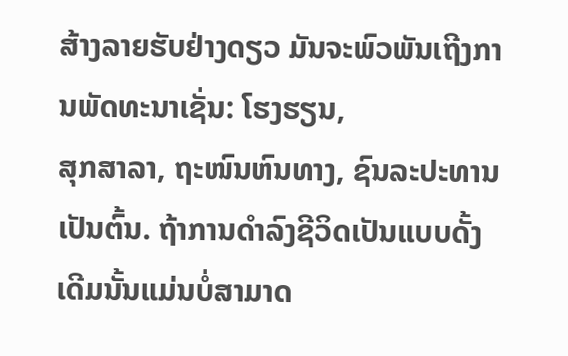ສ້າງລາຍຮັບຢ່າງດຽວ ມັນຈະພົວພັນເຖີງການພັດທະນາເຊັ່ນ: ໂຮງຮຽນ,
ສຸກສາລາ, ຖະໜົນຫົນທາງ, ຊົນລະປະທານ ເປັນຕົ້ນ. ຖ້າການດຳລົງຊີວິດເປັນແບບດັ້ງເດີມນັ້ນແມ່ນບໍ່ສາມາດ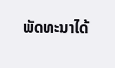ພັດທະນາໄດ້